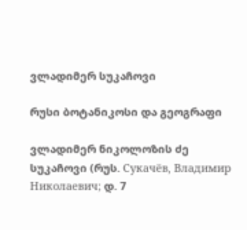ვლადიმერ სუკაჩოვი

რუსი ბოტანიკოსი და გეოგრაფი

ვლადიმერ ნიკოლოზის ძე სუკაჩოვი (რუს. Сукачёв, Владимир Николаевич; დ. 7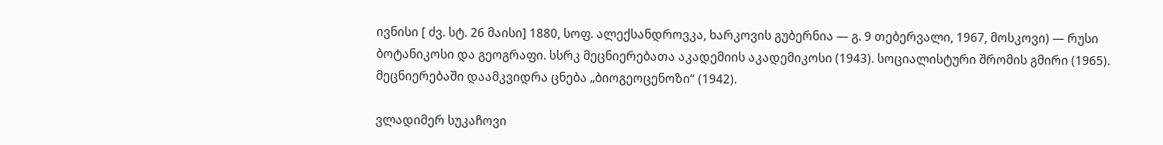ივნისი [ ძვ. სტ. 26 მაისი] 1880, სოფ. ალექსანდროვკა, ხარკოვის გუბერნია — გ. 9 თებერვალი, 1967, მოსკოვი) — რუსი ბოტანიკოსი და გეოგრაფი. სსრკ მეცნიერებათა აკადემიის აკადემიკოსი (1943). სოციალისტური შრომის გმირი (1965). მეცნიერებაში დაამკვიდრა ცნება „ბიოგეოცენოზი“ (1942).

ვლადიმერ სუკაჩოვი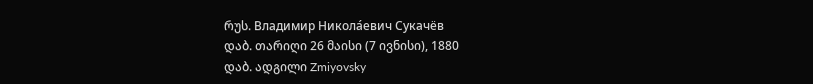რუს. Владимир Никола́евич Сукачёв
დაბ. თარიღი 26 მაისი (7 ივნისი), 1880
დაბ. ადგილი Zmiyovsky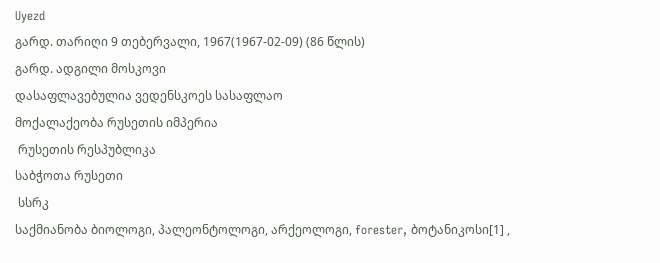Uyezd
გარდ. თარიღი 9 თებერვალი, 1967(1967-02-09) (86 წლის)
გარდ. ადგილი მოსკოვი
დასაფლავებულია ვედენსკოეს სასაფლაო
მოქალაქეობა რუსეთის იმპერია
 რუსეთის რესპუბლიკა
საბჭოთა რუსეთი
 სსრკ
საქმიანობა ბიოლოგი, პალეონტოლოგი, არქეოლოგი, forester, ბოტანიკოსი[1] ,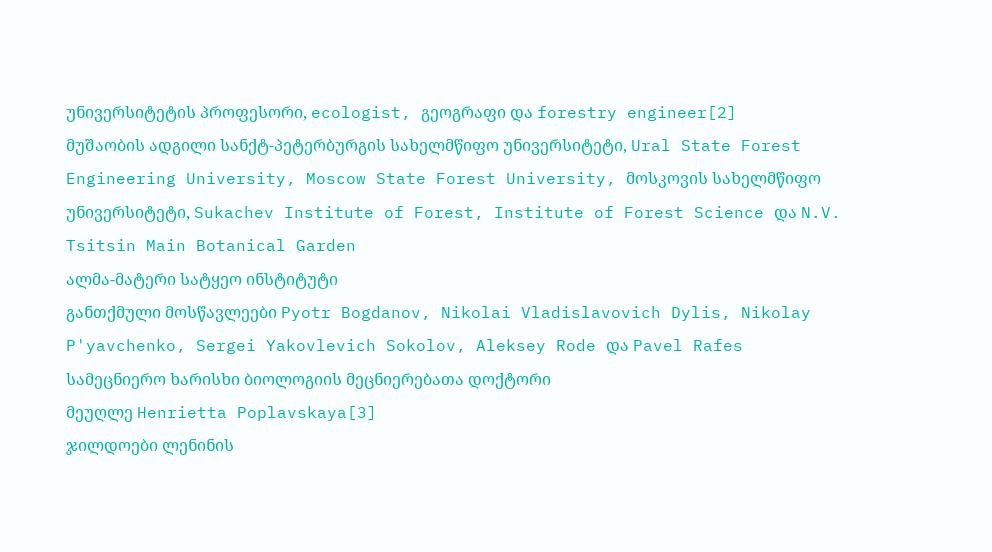უნივერსიტეტის პროფესორი, ecologist, გეოგრაფი და forestry engineer[2]
მუშაობის ადგილი სანქტ-პეტერბურგის სახელმწიფო უნივერსიტეტი, Ural State Forest Engineering University, Moscow State Forest University, მოსკოვის სახელმწიფო უნივერსიტეტი, Sukachev Institute of Forest, Institute of Forest Science და N.V. Tsitsin Main Botanical Garden
ალმა-მატერი სატყეო ინსტიტუტი
განთქმული მოსწავლეები Pyotr Bogdanov, Nikolai Vladislavovich Dylis, Nikolay P'yavchenko, Sergei Yakovlevich Sokolov, Aleksey Rode და Pavel Rafes
სამეცნიერო ხარისხი ბიოლოგიის მეცნიერებათა დოქტორი
მეუღლე Henrietta Poplavskaya[3]
ჯილდოები ლენინის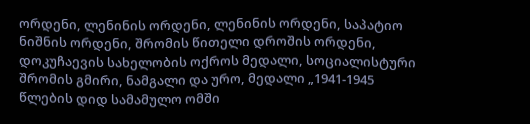ორდენი, ლენინის ორდენი, ლენინის ორდენი, საპატიო ნიშნის ორდენი, შრომის წითელი დროშის ორდენი, დოკუჩაევის სახელობის ოქროს მედალი, სოციალისტური შრომის გმირი, ნამგალი და ურო, მედალი „1941-1945 წლების დიდ სამამულო ომში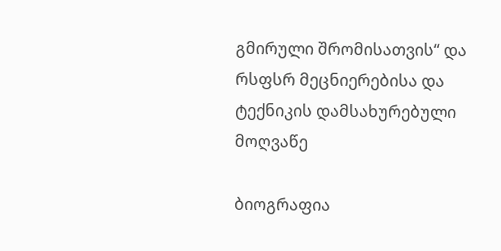გმირული შრომისათვის“ და რსფსრ მეცნიერებისა და ტექნიკის დამსახურებული მოღვაწე

ბიოგრაფია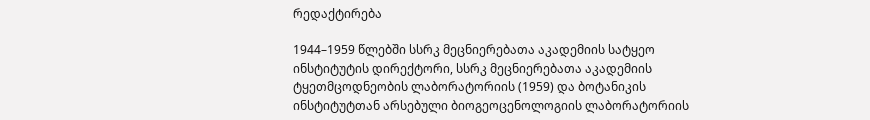რედაქტირება

1944–1959 წლებში სსრკ მეცნიერებათა აკადემიის სატყეო ინსტიტუტის დირექტორი, სსრკ მეცნიერებათა აკადემიის ტყეთმცოდნეობის ლაბორატორიის (1959) და ბოტანიკის ინსტიტუტთან არსებული ბიოგეოცენოლოგიის ლაბორატორიის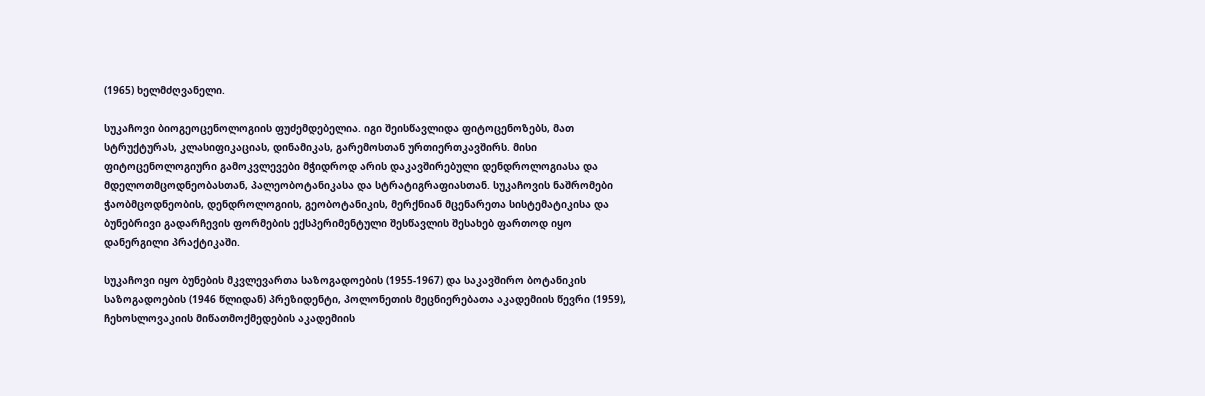(1965) ხელმძღვანელი.

სუკაჩოვი ბიოგეოცენოლოგიის ფუძემდებელია. იგი შეისწავლიდა ფიტოცენოზებს, მათ სტრუქტურას, კლასიფიკაციას, დინამიკას, გარემოსთან ურთიერთკავშირს. მისი ფიტოცენოლოგიური გამოკვლევები მჭიდროდ არის დაკავშირებული დენდროლოგიასა და მდელოთმცოდნეობასთან, პალეობოტანიკასა და სტრატიგრაფიასთან. სუკაჩოვის ნაშრომები ჭაობმცოდნეობის, დენდროლოგიის, გეობოტანიკის, მერქნიან მცენარეთა სისტემატიკისა და ბუნებრივი გადარჩევის ფორმების ექსპერიმენტული შესწავლის შესახებ ფართოდ იყო დანერგილი პრაქტიკაში.

სუკაჩოვი იყო ბუნების მკვლევართა საზოგადოების (1955-1967) და საკავშირო ბოტანიკის საზოგადოების (1946 წლიდან) პრეზიდენტი, პოლონეთის მეცნიერებათა აკადემიის წევრი (1959), ჩეხოსლოვაკიის მიწათმოქმედების აკადემიის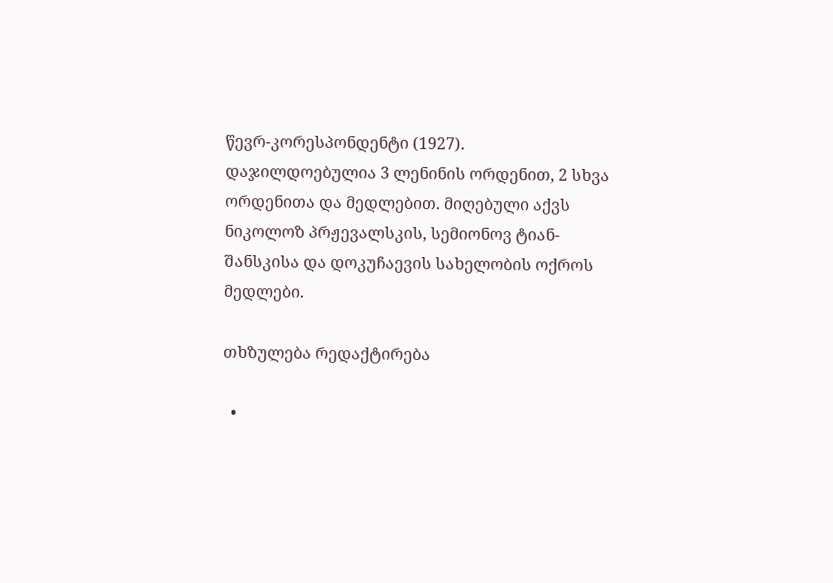წევრ-კორესპონდენტი (1927). დაჯილდოებულია 3 ლენინის ორდენით, 2 სხვა ორდენითა და მედლებით. მიღებული აქვს ნიკოლოზ პრჟევალსკის, სემიონოვ ტიან-შანსკისა და დოკუჩაევის სახელობის ოქროს მედლები.

თხზულება რედაქტირება

  •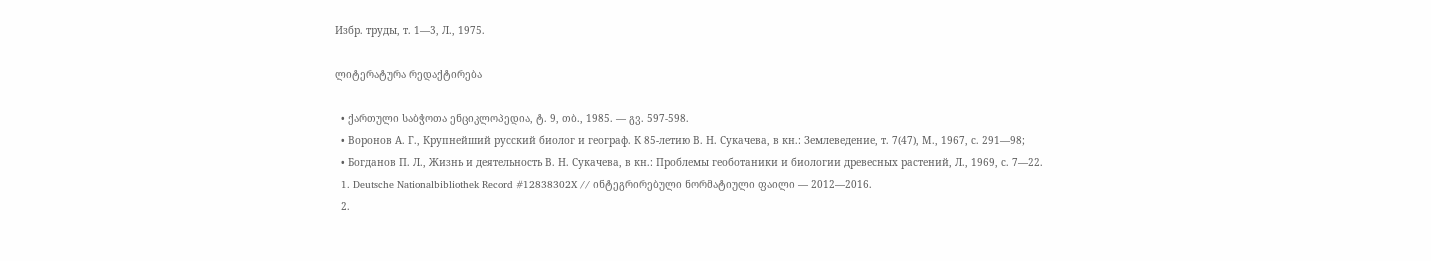Избр. труды, т. 1—3, Л., 1975.

ლიტერატურა რედაქტირება

  • ქართული საბჭოთა ენციკლოპედია, ტ. 9, თბ., 1985. — გვ. 597-598.
  • Воронов А. Г., Крупнейший русский биолог и географ. К 85-летию В. Н. Сукачева, в кн.: Землеведение, т. 7(47), М., 1967, с. 291—98;
  • Богданов П. Л., Жизнь и деятельность В. Н. Сукачева, в кн.: Проблемы геоботаники и биологии древесных растений, Л., 1969, с. 7—22.
  1. Deutsche Nationalbibliothek Record #12838302X // ინტეგრირებული ნორმატიული ფაილი — 2012—2016.
  2.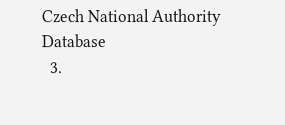Czech National Authority Database
  3.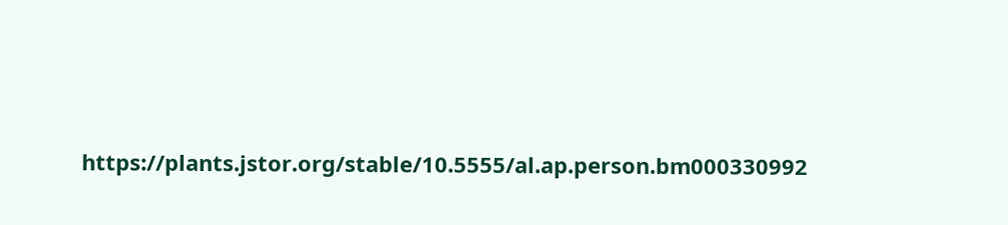https://plants.jstor.org/stable/10.5555/al.ap.person.bm000330992